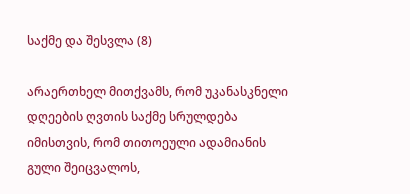საქმე და შესვლა (8)

არაერთხელ მითქვამს, რომ უკანასკნელი დღეების ღვთის საქმე სრულდება იმისთვის, რომ თითოეული ადამიანის გული შეიცვალოს,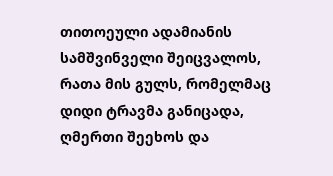თითოეული ადამიანის სამშვინველი შეიცვალოს, რათა მის გულს, რომელმაც დიდი ტრავმა განიცადა, ღმერთი შეეხოს და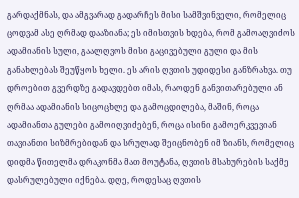გარდაქმნას, და ამგვარად გადარჩეს მისი სამშვინველი, რომელიც ცოდვამ ასე ღრმად დააზიანა; ეს იმისთვის ხდება, რომ გამოაღვიძოს ადამიანის სული, გაალღვოს მისი გაცივებული გული და მის განახლებას შეუწყოს ხელი. ეს არის ღვთის უდიდესი განზრახვა. თუ დროებით გვერდზე გადავდებთ იმას, რაოდენ განვითარებული ან ღრმაა ადამიანის სიცოცხლე და გამოცდილება, მაშინ, როცა ადამიანთა გულები გამოიღვიძებენ, როცა ისინი გამოერკვევიან თავიანთი სიზმრებიდან და სრულად შეიცნობენ იმ ზიანს, რომელიც დიდმა წითელმა დრაკონმა მათ მოუტანა, ღვთის მსახურების საქმე დასრულებული იქნება. დღე, როდესაც ღვთის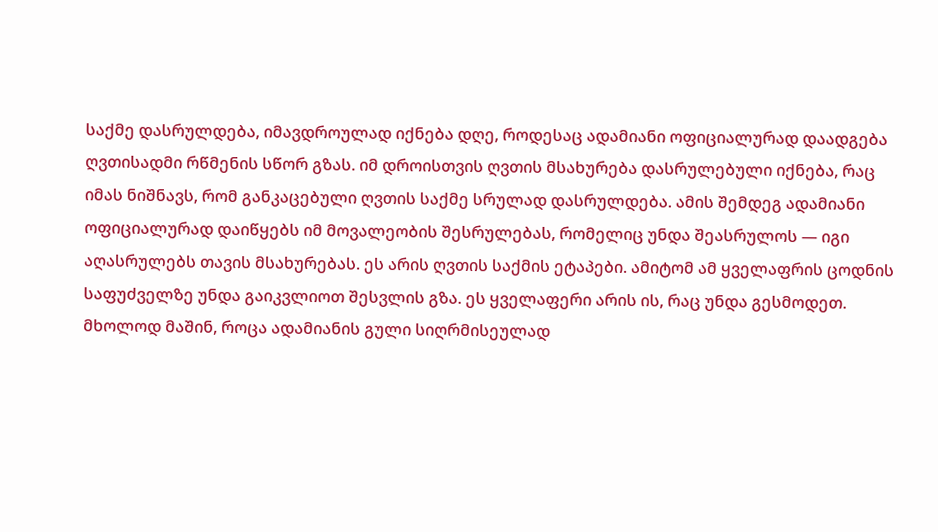საქმე დასრულდება, იმავდროულად იქნება დღე, როდესაც ადამიანი ოფიციალურად დაადგება ღვთისადმი რწმენის სწორ გზას. იმ დროისთვის ღვთის მსახურება დასრულებული იქნება, რაც იმას ნიშნავს, რომ განკაცებული ღვთის საქმე სრულად დასრულდება. ამის შემდეგ ადამიანი ოფიციალურად დაიწყებს იმ მოვალეობის შესრულებას, რომელიც უნდა შეასრულოს — იგი აღასრულებს თავის მსახურებას. ეს არის ღვთის საქმის ეტაპები. ამიტომ ამ ყველაფრის ცოდნის საფუძველზე უნდა გაიკვლიოთ შესვლის გზა. ეს ყველაფერი არის ის, რაც უნდა გესმოდეთ. მხოლოდ მაშინ, როცა ადამიანის გული სიღრმისეულად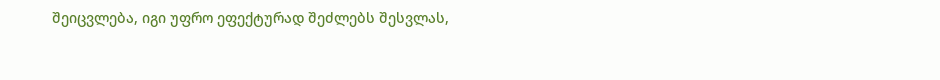შეიცვლება, იგი უფრო ეფექტურად შეძლებს შესვლას,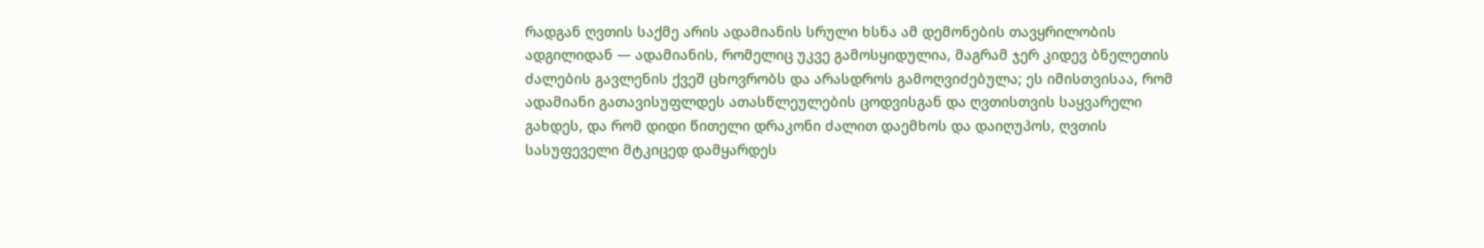რადგან ღვთის საქმე არის ადამიანის სრული ხსნა ამ დემონების თავყრილობის ადგილიდან — ადამიანის, რომელიც უკვე გამოსყიდულია, მაგრამ ჯერ კიდევ ბნელეთის ძალების გავლენის ქვეშ ცხოვრობს და არასდროს გამოღვიძებულა; ეს იმისთვისაა, რომ ადამიანი გათავისუფლდეს ათასწლეულების ცოდვისგან და ღვთისთვის საყვარელი გახდეს, და რომ დიდი წითელი დრაკონი ძალით დაემხოს და დაიღუპოს, ღვთის სასუფეველი მტკიცედ დამყარდეს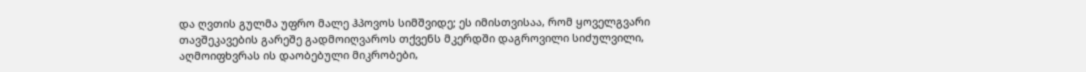და ღვთის გულმა უფრო მალე ჰპოვოს სიმშვიდე; ეს იმისთვისაა, რომ ყოველგვარი თავშეკავების გარეშე გადმოიღვაროს თქვენს მკერდში დაგროვილი სიძულვილი, აღმოიფხვრას ის დაობებული მიკრობები,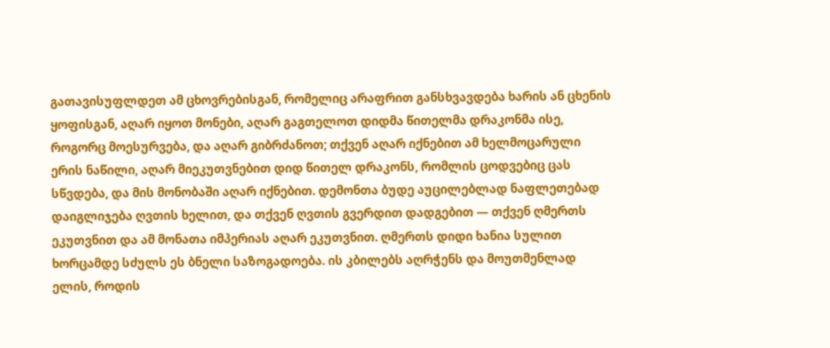გათავისუფლდეთ ამ ცხოვრებისგან, რომელიც არაფრით განსხვავდება ხარის ან ცხენის ყოფისგან, აღარ იყოთ მონები, აღარ გაგთელოთ დიდმა წითელმა დრაკონმა ისე, როგორც მოესურვება, და აღარ გიბრძანოთ; თქვენ აღარ იქნებით ამ ხელმოცარული ერის ნაწილი, აღარ მიეკუთვნებით დიდ წითელ დრაკონს, რომლის ცოდვებიც ცას სწვდება, და მის მონობაში აღარ იქნებით. დემონთა ბუდე აუცილებლად ნაფლეთებად დაიგლიჯება ღვთის ხელით, და თქვენ ღვთის გვერდით დადგებით — თქვენ ღმერთს ეკუთვნით და ამ მონათა იმპერიას აღარ ეკუთვნით. ღმერთს დიდი ხანია სულით ხორცამდე სძულს ეს ბნელი საზოგადოება. ის კბილებს აღრჭენს და მოუთმენლად ელის, როდის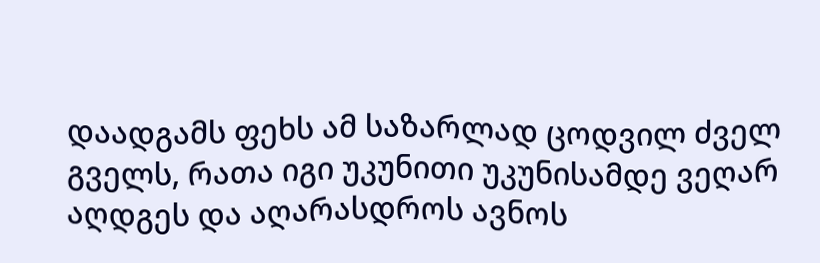დაადგამს ფეხს ამ საზარლად ცოდვილ ძველ გველს, რათა იგი უკუნითი უკუნისამდე ვეღარ აღდგეს და აღარასდროს ავნოს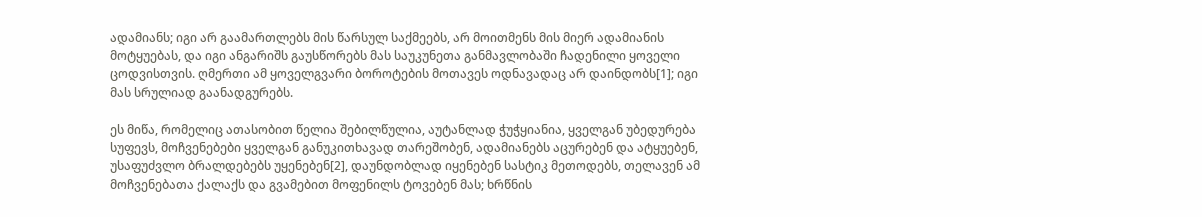ადამიანს; იგი არ გაამართლებს მის წარსულ საქმეებს, არ მოითმენს მის მიერ ადამიანის მოტყუებას, და იგი ანგარიშს გაუსწორებს მას საუკუნეთა განმავლობაში ჩადენილი ყოველი ცოდვისთვის. ღმერთი ამ ყოველგვარი ბოროტების მოთავეს ოდნავადაც არ დაინდობს[1]; იგი მას სრულიად გაანადგურებს.

ეს მიწა, რომელიც ათასობით წელია შებილწულია, აუტანლად ჭუჭყიანია, ყველგან უბედურება სუფევს, მოჩვენებები ყველგან განუკითხავად თარეშობენ, ადამიანებს აცურებენ და ატყუებენ, უსაფუძვლო ბრალდებებს უყენებენ[2], დაუნდობლად იყენებენ სასტიკ მეთოდებს, თელავენ ამ მოჩვენებათა ქალაქს და გვამებით მოფენილს ტოვებენ მას; ხრწნის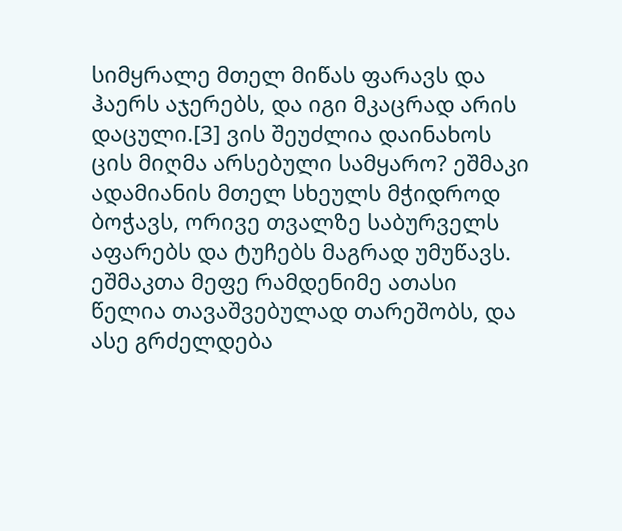სიმყრალე მთელ მიწას ფარავს და ჰაერს აჯერებს, და იგი მკაცრად არის დაცული.[3] ვის შეუძლია დაინახოს ცის მიღმა არსებული სამყარო? ეშმაკი ადამიანის მთელ სხეულს მჭიდროდ ბოჭავს, ორივე თვალზე საბურველს აფარებს და ტუჩებს მაგრად უმუწავს. ეშმაკთა მეფე რამდენიმე ათასი წელია თავაშვებულად თარეშობს, და ასე გრძელდება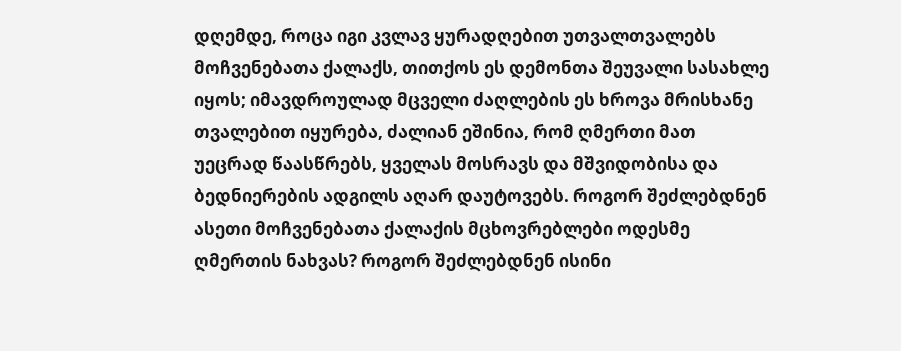დღემდე, როცა იგი კვლავ ყურადღებით უთვალთვალებს მოჩვენებათა ქალაქს, თითქოს ეს დემონთა შეუვალი სასახლე იყოს; იმავდროულად მცველი ძაღლების ეს ხროვა მრისხანე თვალებით იყურება, ძალიან ეშინია, რომ ღმერთი მათ უეცრად წაასწრებს, ყველას მოსრავს და მშვიდობისა და ბედნიერების ადგილს აღარ დაუტოვებს. როგორ შეძლებდნენ ასეთი მოჩვენებათა ქალაქის მცხოვრებლები ოდესმე ღმერთის ნახვას? როგორ შეძლებდნენ ისინი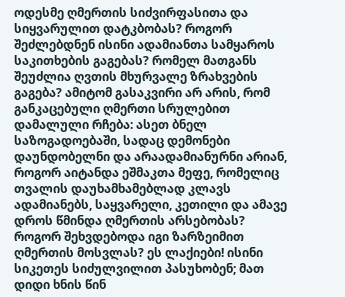ოდესმე ღმერთის სიძვირფასითა და სიყვარულით დატკბობას? როგორ შეძლებდნენ ისინი ადამიანთა სამყაროს საკითხების გაგებას? რომელ მათგანს შეუძლია ღვთის მხურვალე ზრახვების გაგება? ამიტომ გასაკვირი არ არის, რომ განკაცებული ღმერთი სრულებით დამალული რჩება: ასეთ ბნელ საზოგადოებაში, სადაც დემონები დაუნდობელნი და არაადამიანურნი არიან, როგორ აიტანდა ეშმაკთა მეფე, რომელიც თვალის დაუხამხამებლად კლავს ადამიანებს, საყვარელი, კეთილი და ამავე დროს წმინდა ღმერთის არსებობას? როგორ შეხვდებოდა იგი ზარზეიმით ღმერთის მოსვლას? ეს ლაქიები! ისინი სიკეთეს სიძულვილით პასუხობენ; მათ დიდი ხნის წინ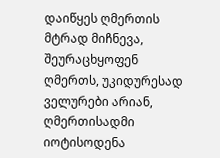დაიწყეს ღმერთის მტრად მიჩნევა, შეურაცხყოფენ ღმერთს, უკიდურესად ველურები არიან, ღმერთისადმი იოტისოდენა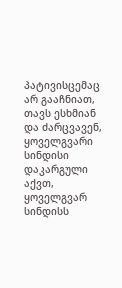პატივისცემაც არ გააჩნიათ, თავს ესხმიან და ძარცვავენ, ყოველგვარი სინდისი დაკარგული აქვთ, ყოველგვარ სინდისს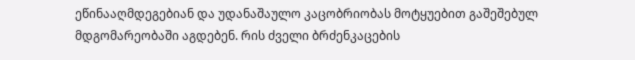ეწინააღმდეგებიან და უდანაშაულო კაცობრიობას მოტყუებით გაშეშებულ მდგომარეობაში აგდებენ. რის ძველი ბრძენკაცების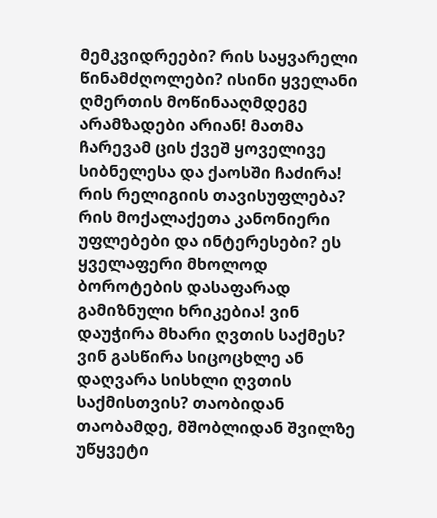მემკვიდრეები? რის საყვარელი წინამძღოლები? ისინი ყველანი ღმერთის მოწინააღმდეგე არამზადები არიან! მათმა ჩარევამ ცის ქვეშ ყოველივე სიბნელესა და ქაოსში ჩაძირა! რის რელიგიის თავისუფლება? რის მოქალაქეთა კანონიერი უფლებები და ინტერესები? ეს ყველაფერი მხოლოდ ბოროტების დასაფარად გამიზნული ხრიკებია! ვინ დაუჭირა მხარი ღვთის საქმეს? ვინ გასწირა სიცოცხლე ან დაღვარა სისხლი ღვთის საქმისთვის? თაობიდან თაობამდე, მშობლიდან შვილზე უწყვეტი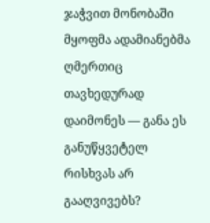ჯაჭვით მონობაში მყოფმა ადამიანებმა ღმერთიც თავხედურად დაიმონეს — განა ეს განუწყვეტელ რისხვას არ გააღვივებს?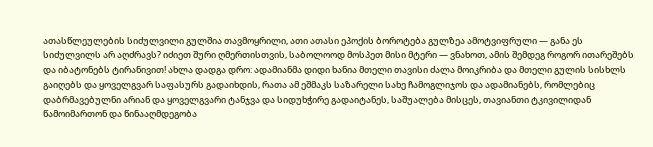ათასწლეულების სიძულვილი გულშია თავმოყრილი, ათი ათასი ეპოქის ბოროტება გულზეა ამოტვიფრული — განა ეს სიძულვილს არ აღძრავს? იძიეთ შური ღმერთისთვის, საბოლოოდ მოსპეთ მისი მტერი — ვნახოთ, ამის შემდეგ როგორ ითარეშებს და იბატონებს ტირანივით! ახლა დადგა დრო: ადამიანმა დიდი ხანია მთელი თავისი ძალა მოიკრიბა და მთელი გულის სისხლს გაიღებს და ყოველგვარ საფასურს გადაიხდის, რათა ამ ეშმაკს საზარელი სახე ჩამოგლიჯოს და ადამიანებს, რომლებიც დაბრმავებულნი არიან და ყოველგვარი ტანჯვა და სიდუხჭირე გადაიტანეს, საშუალება მისცეს, თავიანთი ტკივილიდან წამოიმართონ და წინააღმდეგობა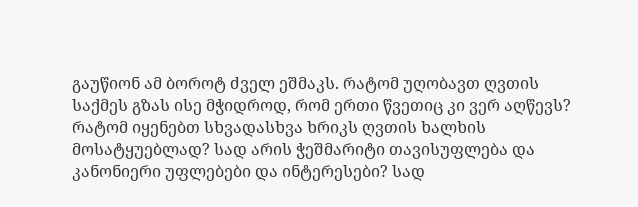გაუწიონ ამ ბოროტ ძველ ეშმაკს. რატომ უღობავთ ღვთის საქმეს გზას ისე მჭიდროდ, რომ ერთი წვეთიც კი ვერ აღწევს? რატომ იყენებთ სხვადასხვა ხრიკს ღვთის ხალხის მოსატყუებლად? სად არის ჭეშმარიტი თავისუფლება და კანონიერი უფლებები და ინტერესები? სად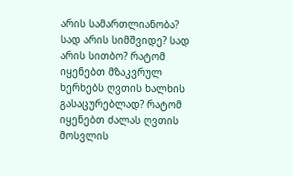არის სამართლიანობა? სად არის სიმშვიდე? სად არის სითბო? რატომ იყენებთ მზაკვრულ ხერხებს ღვთის ხალხის გასაცურებლად? რატომ იყენებთ ძალას ღვთის მოსვლის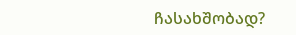ჩასახშობად?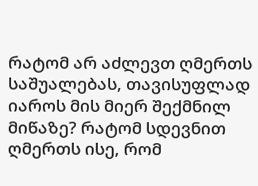რატომ არ აძლევთ ღმერთს საშუალებას, თავისუფლად იაროს მის მიერ შექმნილ მიწაზე? რატომ სდევნით ღმერთს ისე, რომ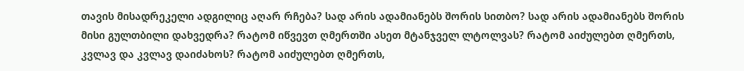თავის მისადრეკელი ადგილიც აღარ რჩება? სად არის ადამიანებს შორის სითბო? სად არის ადამიანებს შორის მისი გულთბილი დახვედრა? რატომ იწვევთ ღმერთში ასეთ მტანჯველ ლტოლვას? რატომ აიძულებთ ღმერთს, კვლავ და კვლავ დაიძახოს? რატომ აიძულებთ ღმერთს,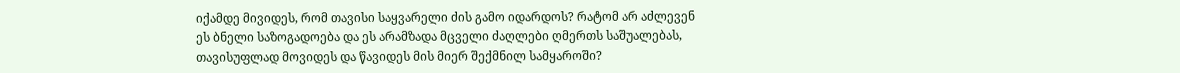იქამდე მივიდეს, რომ თავისი საყვარელი ძის გამო იდარდოს? რატომ არ აძლევენ ეს ბნელი საზოგადოება და ეს არამზადა მცველი ძაღლები ღმერთს საშუალებას, თავისუფლად მოვიდეს და წავიდეს მის მიერ შექმნილ სამყაროში?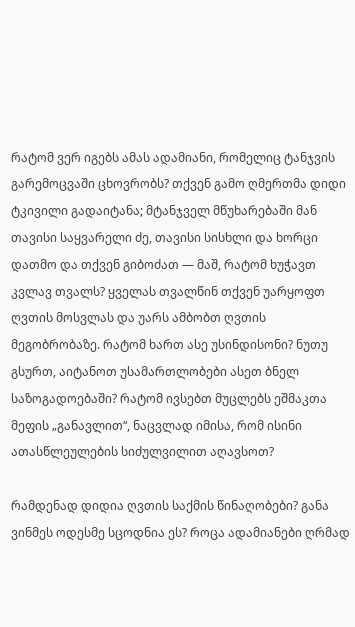რატომ ვერ იგებს ამას ადამიანი, რომელიც ტანჯვის გარემოცვაში ცხოვრობს? თქვენ გამო ღმერთმა დიდი ტკივილი გადაიტანა; მტანჯველ მწუხარებაში მან თავისი საყვარელი ძე, თავისი სისხლი და ხორცი დათმო და თქვენ გიბოძათ — მაშ, რატომ ხუჭავთ კვლავ თვალს? ყველას თვალწინ თქვენ უარყოფთ ღვთის მოსვლას და უარს ამბობთ ღვთის მეგობრობაზე. რატომ ხართ ასე უსინდისონი? ნუთუ გსურთ, აიტანოთ უსამართლობები ასეთ ბნელ საზოგადოებაში? რატომ ივსებთ მუცლებს ეშმაკთა მეფის „განავლით“, ნაცვლად იმისა, რომ ისინი ათასწლეულების სიძულვილით აღავსოთ?

რამდენად დიდია ღვთის საქმის წინაღობები? განა ვინმეს ოდესმე სცოდნია ეს? როცა ადამიანები ღრმად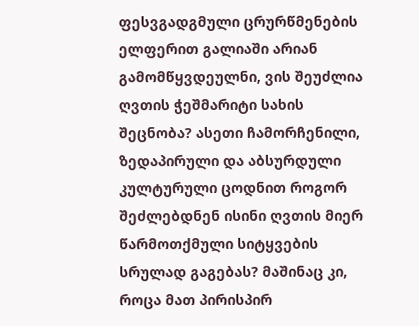ფესვგადგმული ცრურწმენების ელფერით გალიაში არიან გამომწყვდეულნი, ვის შეუძლია ღვთის ჭეშმარიტი სახის შეცნობა? ასეთი ჩამორჩენილი, ზედაპირული და აბსურდული კულტურული ცოდნით როგორ შეძლებდნენ ისინი ღვთის მიერ წარმოთქმული სიტყვების სრულად გაგებას? მაშინაც კი, როცა მათ პირისპირ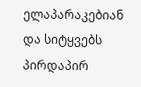ელაპარაკებიან და სიტყვებს პირდაპირ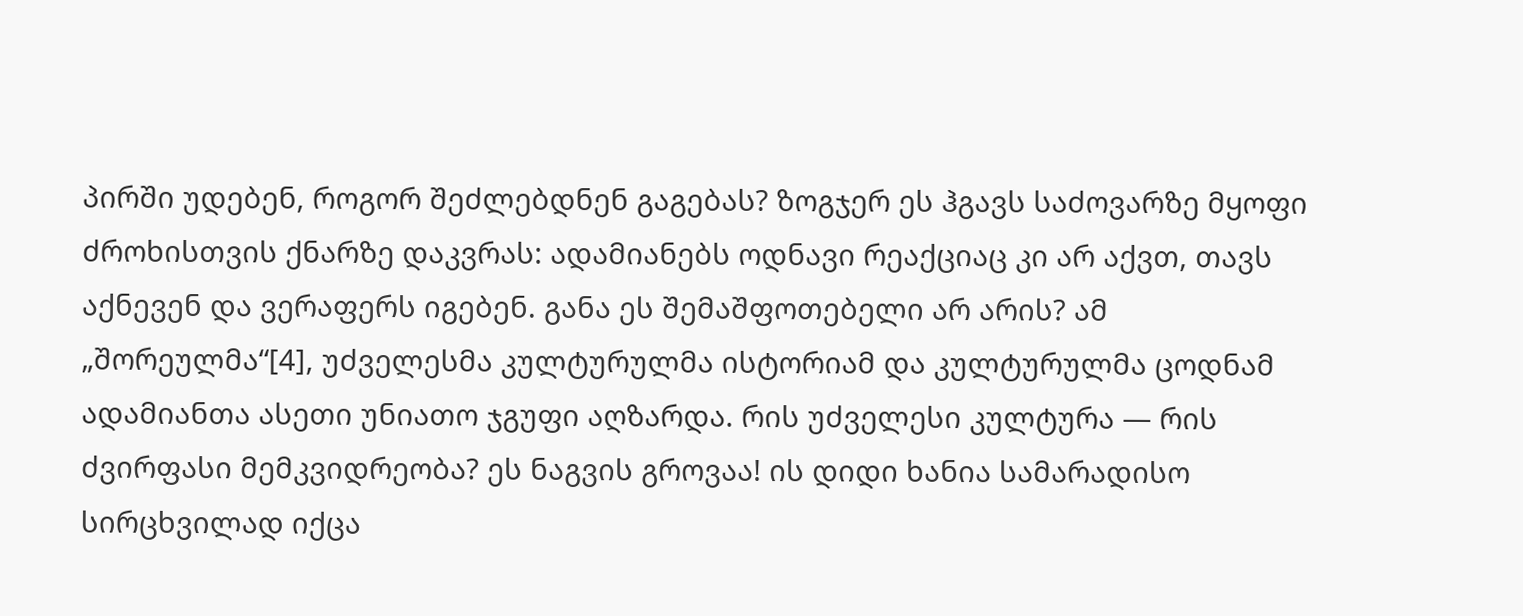პირში უდებენ, როგორ შეძლებდნენ გაგებას? ზოგჯერ ეს ჰგავს საძოვარზე მყოფი ძროხისთვის ქნარზე დაკვრას: ადამიანებს ოდნავი რეაქციაც კი არ აქვთ, თავს აქნევენ და ვერაფერს იგებენ. განა ეს შემაშფოთებელი არ არის? ამ „შორეულმა“[4], უძველესმა კულტურულმა ისტორიამ და კულტურულმა ცოდნამ ადამიანთა ასეთი უნიათო ჯგუფი აღზარდა. რის უძველესი კულტურა — რის ძვირფასი მემკვიდრეობა? ეს ნაგვის გროვაა! ის დიდი ხანია სამარადისო სირცხვილად იქცა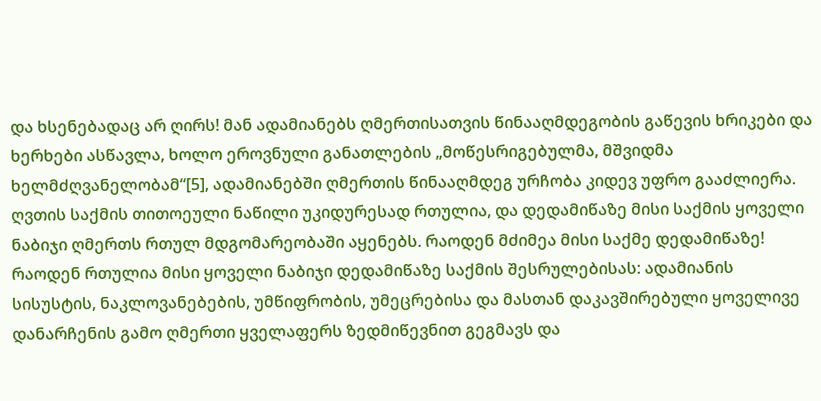და ხსენებადაც არ ღირს! მან ადამიანებს ღმერთისათვის წინააღმდეგობის გაწევის ხრიკები და ხერხები ასწავლა, ხოლო ეროვნული განათლების „მოწესრიგებულმა, მშვიდმა ხელმძღვანელობამ“[5], ადამიანებში ღმერთის წინააღმდეგ ურჩობა კიდევ უფრო გააძლიერა. ღვთის საქმის თითოეული ნაწილი უკიდურესად რთულია, და დედამიწაზე მისი საქმის ყოველი ნაბიჯი ღმერთს რთულ მდგომარეობაში აყენებს. რაოდენ მძიმეა მისი საქმე დედამიწაზე! რაოდენ რთულია მისი ყოველი ნაბიჯი დედამიწაზე საქმის შესრულებისას: ადამიანის სისუსტის, ნაკლოვანებების, უმწიფრობის, უმეცრებისა და მასთან დაკავშირებული ყოველივე დანარჩენის გამო ღმერთი ყველაფერს ზედმიწევნით გეგმავს და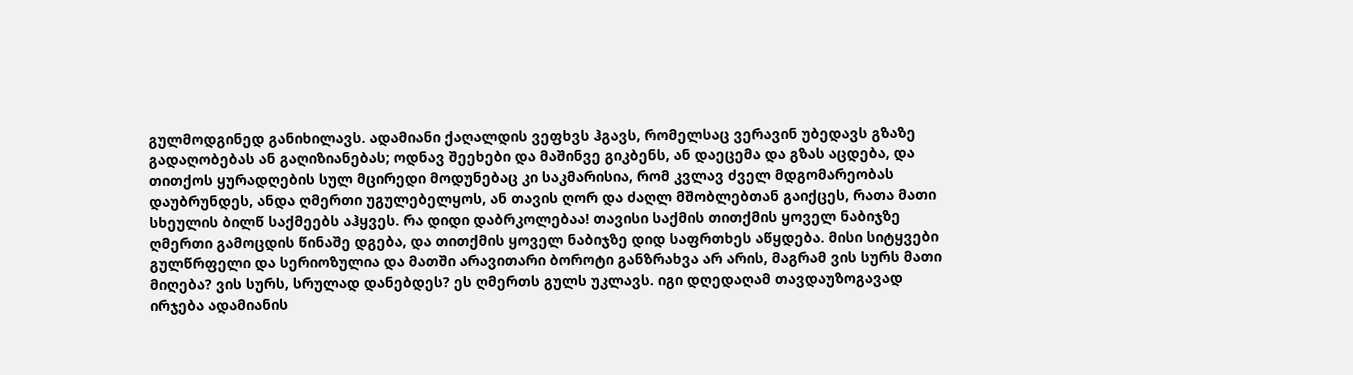გულმოდგინედ განიხილავს. ადამიანი ქაღალდის ვეფხვს ჰგავს, რომელსაც ვერავინ უბედავს გზაზე გადაღობებას ან გაღიზიანებას; ოდნავ შეეხები და მაშინვე გიკბენს, ან დაეცემა და გზას აცდება, და თითქოს ყურადღების სულ მცირედი მოდუნებაც კი საკმარისია, რომ კვლავ ძველ მდგომარეობას დაუბრუნდეს, ანდა ღმერთი უგულებელყოს, ან თავის ღორ და ძაღლ მშობლებთან გაიქცეს, რათა მათი სხეულის ბილწ საქმეებს აჰყვეს. რა დიდი დაბრკოლებაა! თავისი საქმის თითქმის ყოველ ნაბიჯზე ღმერთი გამოცდის წინაშე დგება, და თითქმის ყოველ ნაბიჯზე დიდ საფრთხეს აწყდება. მისი სიტყვები გულწრფელი და სერიოზულია და მათში არავითარი ბოროტი განზრახვა არ არის, მაგრამ ვის სურს მათი მიღება? ვის სურს, სრულად დანებდეს? ეს ღმერთს გულს უკლავს. იგი დღედაღამ თავდაუზოგავად ირჯება ადამიანის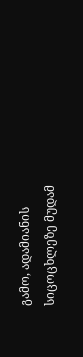გამო, ადამიანის სიცოცხლეზე მუდამ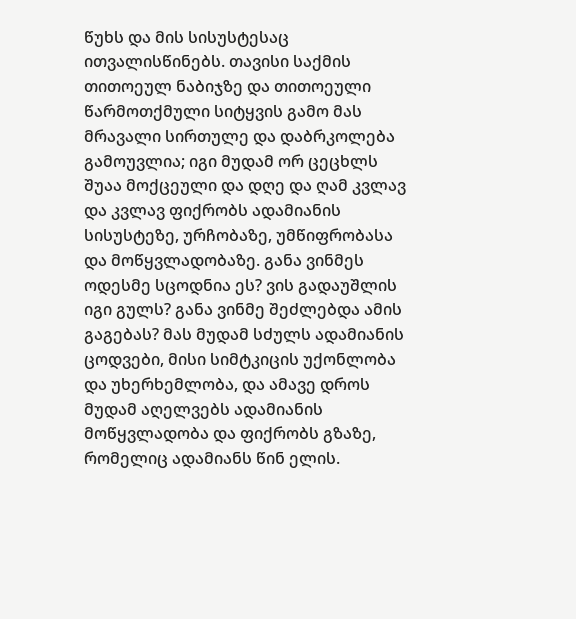წუხს და მის სისუსტესაც ითვალისწინებს. თავისი საქმის თითოეულ ნაბიჯზე და თითოეული წარმოთქმული სიტყვის გამო მას მრავალი სირთულე და დაბრკოლება გამოუვლია; იგი მუდამ ორ ცეცხლს შუაა მოქცეული და დღე და ღამ კვლავ და კვლავ ფიქრობს ადამიანის სისუსტეზე, ურჩობაზე, უმწიფრობასა და მოწყვლადობაზე. განა ვინმეს ოდესმე სცოდნია ეს? ვის გადაუშლის იგი გულს? განა ვინმე შეძლებდა ამის გაგებას? მას მუდამ სძულს ადამიანის ცოდვები, მისი სიმტკიცის უქონლობა და უხერხემლობა, და ამავე დროს მუდამ აღელვებს ადამიანის მოწყვლადობა და ფიქრობს გზაზე, რომელიც ადამიანს წინ ელის.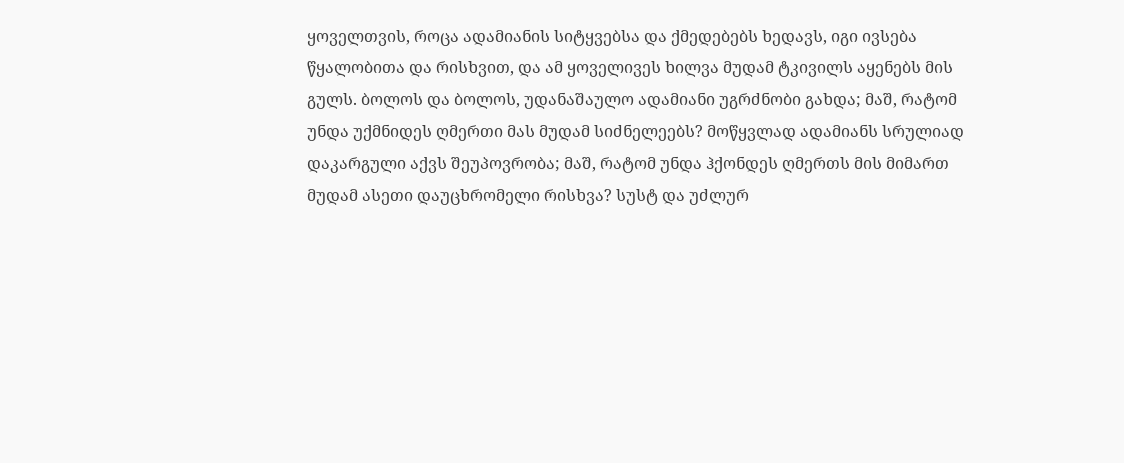ყოველთვის, როცა ადამიანის სიტყვებსა და ქმედებებს ხედავს, იგი ივსება წყალობითა და რისხვით, და ამ ყოველივეს ხილვა მუდამ ტკივილს აყენებს მის გულს. ბოლოს და ბოლოს, უდანაშაულო ადამიანი უგრძნობი გახდა; მაშ, რატომ უნდა უქმნიდეს ღმერთი მას მუდამ სიძნელეებს? მოწყვლად ადამიანს სრულიად დაკარგული აქვს შეუპოვრობა; მაშ, რატომ უნდა ჰქონდეს ღმერთს მის მიმართ მუდამ ასეთი დაუცხრომელი რისხვა? სუსტ და უძლურ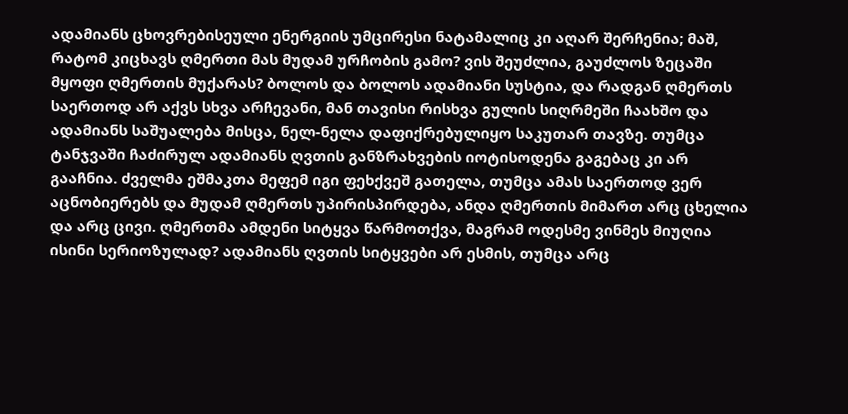ადამიანს ცხოვრებისეული ენერგიის უმცირესი ნატამალიც კი აღარ შერჩენია; მაშ, რატომ კიცხავს ღმერთი მას მუდამ ურჩობის გამო? ვის შეუძლია, გაუძლოს ზეცაში მყოფი ღმერთის მუქარას? ბოლოს და ბოლოს ადამიანი სუსტია, და რადგან ღმერთს საერთოდ არ აქვს სხვა არჩევანი, მან თავისი რისხვა გულის სიღრმეში ჩაახშო და ადამიანს საშუალება მისცა, ნელ-ნელა დაფიქრებულიყო საკუთარ თავზე. თუმცა ტანჯვაში ჩაძირულ ადამიანს ღვთის განზრახვების იოტისოდენა გაგებაც კი არ გააჩნია. ძველმა ეშმაკთა მეფემ იგი ფეხქვეშ გათელა, თუმცა ამას საერთოდ ვერ აცნობიერებს და მუდამ ღმერთს უპირისპირდება, ანდა ღმერთის მიმართ არც ცხელია და არც ცივი. ღმერთმა ამდენი სიტყვა წარმოთქვა, მაგრამ ოდესმე ვინმეს მიუღია ისინი სერიოზულად? ადამიანს ღვთის სიტყვები არ ესმის, თუმცა არც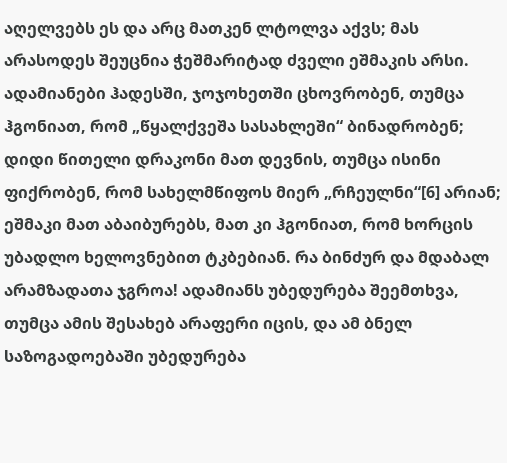აღელვებს ეს და არც მათკენ ლტოლვა აქვს; მას არასოდეს შეუცნია ჭეშმარიტად ძველი ეშმაკის არსი. ადამიანები ჰადესში, ჯოჯოხეთში ცხოვრობენ, თუმცა ჰგონიათ, რომ „წყალქვეშა სასახლეში“ ბინადრობენ; დიდი წითელი დრაკონი მათ დევნის, თუმცა ისინი ფიქრობენ, რომ სახელმწიფოს მიერ „რჩეულნი“[6] არიან; ეშმაკი მათ აბაიბურებს, მათ კი ჰგონიათ, რომ ხორცის უბადლო ხელოვნებით ტკბებიან. რა ბინძურ და მდაბალ არამზადათა ჯგროა! ადამიანს უბედურება შეემთხვა, თუმცა ამის შესახებ არაფერი იცის, და ამ ბნელ საზოგადოებაში უბედურება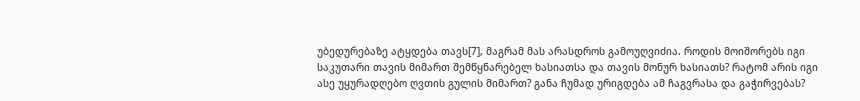უბედურებაზე ატყდება თავს[7], მაგრამ მას არასდროს გამოუღვიძია. როდის მოიშორებს იგი საკუთარი თავის მიმართ შემწყნარებელ ხასიათსა და თავის მონურ ხასიათს? რატომ არის იგი ასე უყურადღებო ღვთის გულის მიმართ? განა ჩუმად ურიგდება ამ ჩაგვრასა და გაჭირვებას?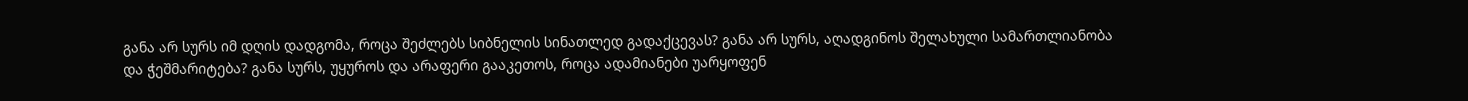განა არ სურს იმ დღის დადგომა, როცა შეძლებს სიბნელის სინათლედ გადაქცევას? განა არ სურს, აღადგინოს შელახული სამართლიანობა და ჭეშმარიტება? განა სურს, უყუროს და არაფერი გააკეთოს, როცა ადამიანები უარყოფენ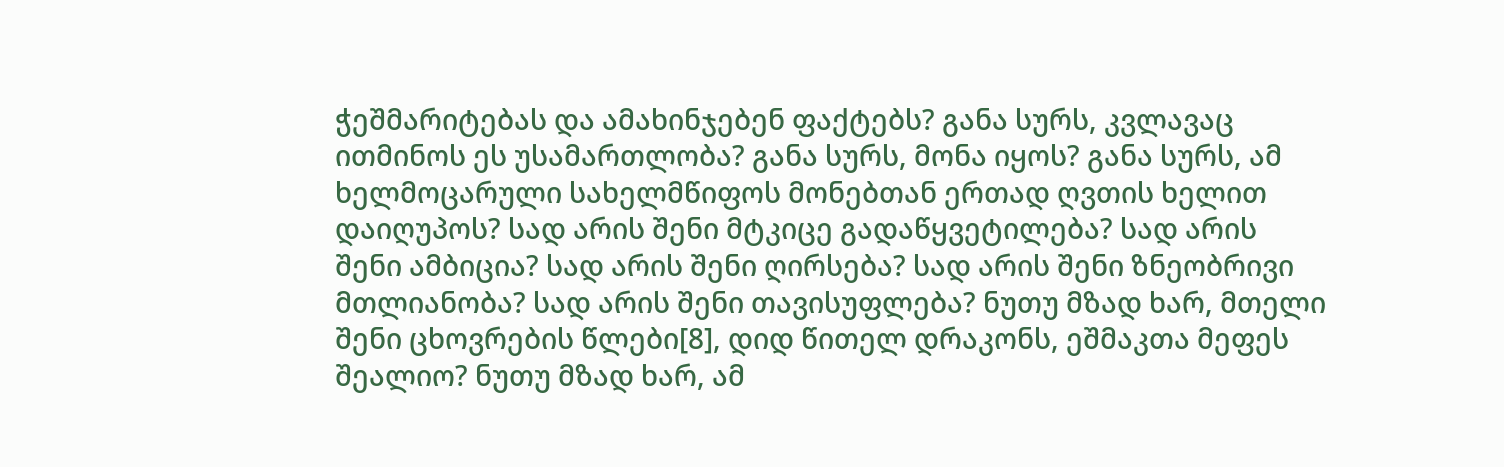ჭეშმარიტებას და ამახინჯებენ ფაქტებს? განა სურს, კვლავაც ითმინოს ეს უსამართლობა? განა სურს, მონა იყოს? განა სურს, ამ ხელმოცარული სახელმწიფოს მონებთან ერთად ღვთის ხელით დაიღუპოს? სად არის შენი მტკიცე გადაწყვეტილება? სად არის შენი ამბიცია? სად არის შენი ღირსება? სად არის შენი ზნეობრივი მთლიანობა? სად არის შენი თავისუფლება? ნუთუ მზად ხარ, მთელი შენი ცხოვრების წლები[8], დიდ წითელ დრაკონს, ეშმაკთა მეფეს შეალიო? ნუთუ მზად ხარ, ამ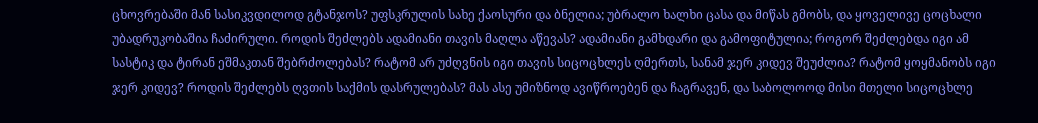ცხოვრებაში მან სასიკვდილოდ გტანჯოს? უფსკრულის სახე ქაოსური და ბნელია; უბრალო ხალხი ცასა და მიწას გმობს, და ყოველივე ცოცხალი უბადრუკობაშია ჩაძირული. როდის შეძლებს ადამიანი თავის მაღლა აწევას? ადამიანი გამხდარი და გამოფიტულია; როგორ შეძლებდა იგი ამ სასტიკ და ტირან ეშმაკთან შებრძოლებას? რატომ არ უძღვნის იგი თავის სიცოცხლეს ღმერთს, სანამ ჯერ კიდევ შეუძლია? რატომ ყოყმანობს იგი ჯერ კიდევ? როდის შეძლებს ღვთის საქმის დასრულებას? მას ასე უმიზნოდ ავიწროებენ და ჩაგრავენ, და საბოლოოდ მისი მთელი სიცოცხლე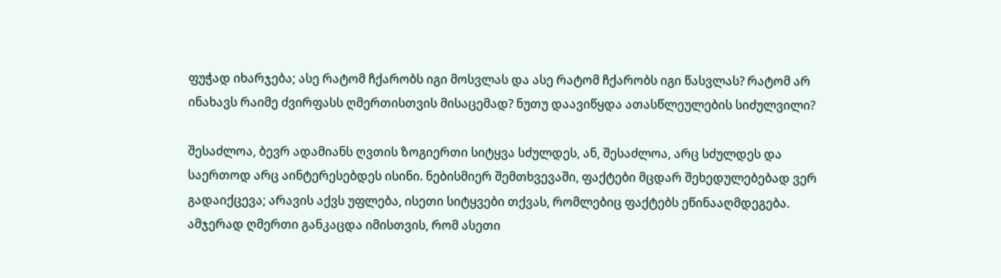ფუჭად იხარჯება; ასე რატომ ჩქარობს იგი მოსვლას და ასე რატომ ჩქარობს იგი წასვლას? რატომ არ ინახავს რაიმე ძვირფასს ღმერთისთვის მისაცემად? ნუთუ დაავიწყდა ათასწლეულების სიძულვილი?

შესაძლოა, ბევრ ადამიანს ღვთის ზოგიერთი სიტყვა სძულდეს, ან, შესაძლოა, არც სძულდეს და საერთოდ არც აინტერესებდეს ისინი. ნებისმიერ შემთხვევაში, ფაქტები მცდარ შეხედულებებად ვერ გადაიქცევა; არავის აქვს უფლება, ისეთი სიტყვები თქვას, რომლებიც ფაქტებს ეწინააღმდეგება. ამჯერად ღმერთი განკაცდა იმისთვის, რომ ასეთი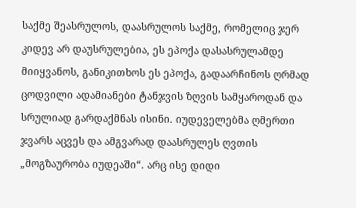საქმე შეასრულოს, დაასრულოს საქმე, რომელიც ჯერ კიდევ არ დაუსრულებია, ეს ეპოქა დასასრულამდე მიიყვანოს, განიკითხოს ეს ეპოქა, გადაარჩინოს ღრმად ცოდვილი ადამიანები ტანჯვის ზღვის სამყაროდან და სრულიად გარდაქმნას ისინი. იუდეველებმა ღმერთი ჯვარს აცვეს და ამგვარად დაასრულეს ღვთის „მოგზაურობა იუდეაში“. არც ისე დიდი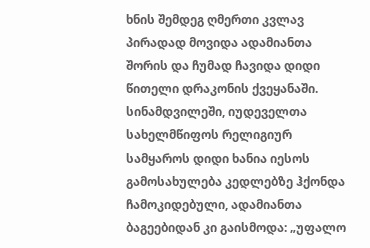ხნის შემდეგ ღმერთი კვლავ პირადად მოვიდა ადამიანთა შორის და ჩუმად ჩავიდა დიდი წითელი დრაკონის ქვეყანაში. სინამდვილეში, იუდეველთა სახელმწიფოს რელიგიურ სამყაროს დიდი ხანია იესოს გამოსახულება კედლებზე ჰქონდა ჩამოკიდებული, ადამიანთა ბაგეებიდან კი გაისმოდა: „უფალო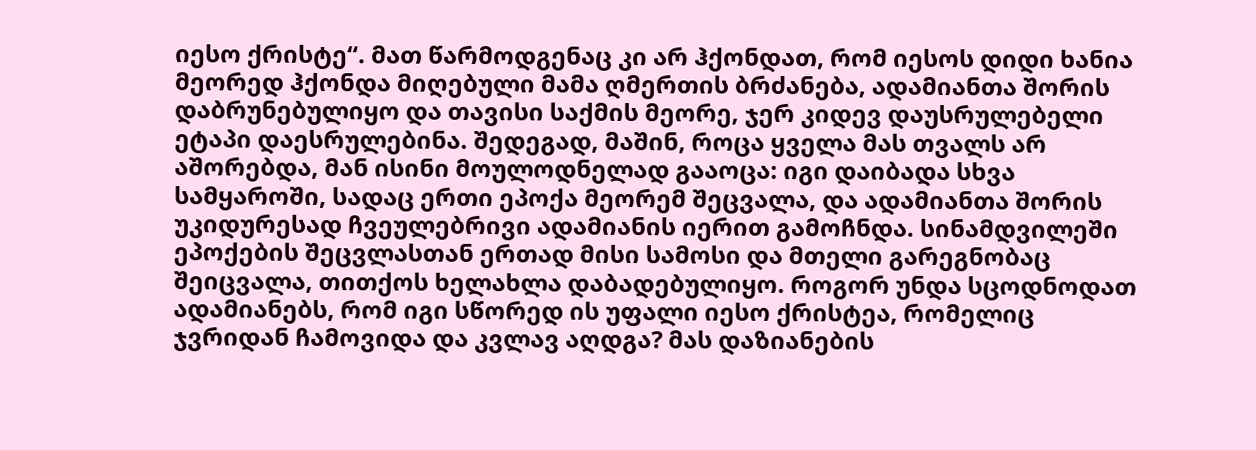იესო ქრისტე“. მათ წარმოდგენაც კი არ ჰქონდათ, რომ იესოს დიდი ხანია მეორედ ჰქონდა მიღებული მამა ღმერთის ბრძანება, ადამიანთა შორის დაბრუნებულიყო და თავისი საქმის მეორე, ჯერ კიდევ დაუსრულებელი ეტაპი დაესრულებინა. შედეგად, მაშინ, როცა ყველა მას თვალს არ აშორებდა, მან ისინი მოულოდნელად გააოცა: იგი დაიბადა სხვა სამყაროში, სადაც ერთი ეპოქა მეორემ შეცვალა, და ადამიანთა შორის უკიდურესად ჩვეულებრივი ადამიანის იერით გამოჩნდა. სინამდვილეში ეპოქების შეცვლასთან ერთად მისი სამოსი და მთელი გარეგნობაც შეიცვალა, თითქოს ხელახლა დაბადებულიყო. როგორ უნდა სცოდნოდათ ადამიანებს, რომ იგი სწორედ ის უფალი იესო ქრისტეა, რომელიც ჯვრიდან ჩამოვიდა და კვლავ აღდგა? მას დაზიანების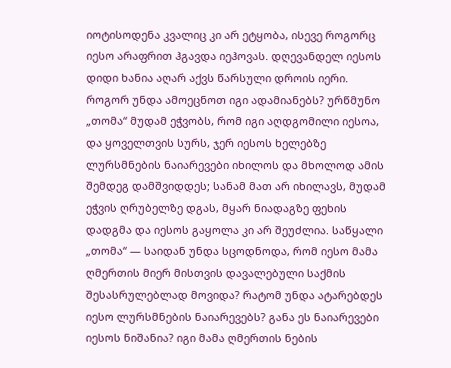იოტისოდენა კვალიც კი არ ეტყობა, ისევე როგორც იესო არაფრით ჰგავდა იეჰოვას. დღევანდელ იესოს დიდი ხანია აღარ აქვს წარსული დროის იერი. როგორ უნდა ამოეცნოთ იგი ადამიანებს? ურწმუნო „თომა“ მუდამ ეჭვობს, რომ იგი აღდგომილი იესოა, და ყოველთვის სურს, ჯერ იესოს ხელებზე ლურსმნების ნაიარევები იხილოს და მხოლოდ ამის შემდეგ დამშვიდდეს; სანამ მათ არ იხილავს, მუდამ ეჭვის ღრუბელზე დგას, მყარ ნიადაგზე ფეხის დადგმა და იესოს გაყოლა კი არ შეუძლია. საწყალი „თომა“ — საიდან უნდა სცოდნოდა, რომ იესო მამა ღმერთის მიერ მისთვის დავალებული საქმის შესასრულებლად მოვიდა? რატომ უნდა ატარებდეს იესო ლურსმნების ნაიარევებს? განა ეს ნაიარევები იესოს ნიშანია? იგი მამა ღმერთის ნების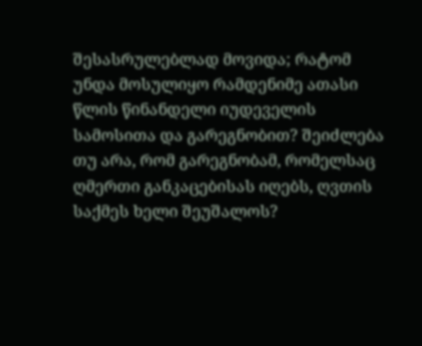შესასრულებლად მოვიდა; რატომ უნდა მოსულიყო რამდენიმე ათასი წლის წინანდელი იუდეველის სამოსითა და გარეგნობით? შეიძლება თუ არა, რომ გარეგნობამ, რომელსაც ღმერთი განკაცებისას იღებს, ღვთის საქმეს ხელი შეუშალოს?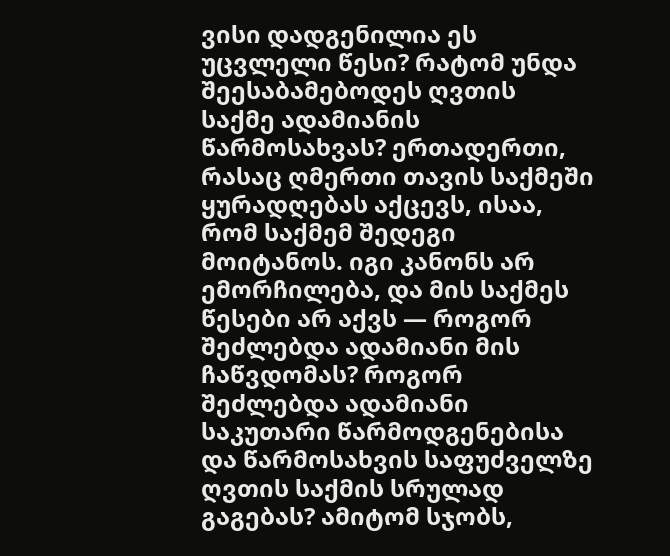ვისი დადგენილია ეს უცვლელი წესი? რატომ უნდა შეესაბამებოდეს ღვთის საქმე ადამიანის წარმოსახვას? ერთადერთი, რასაც ღმერთი თავის საქმეში ყურადღებას აქცევს, ისაა, რომ საქმემ შედეგი მოიტანოს. იგი კანონს არ ემორჩილება, და მის საქმეს წესები არ აქვს — როგორ შეძლებდა ადამიანი მის ჩაწვდომას? როგორ შეძლებდა ადამიანი საკუთარი წარმოდგენებისა და წარმოსახვის საფუძველზე ღვთის საქმის სრულად გაგებას? ამიტომ სჯობს,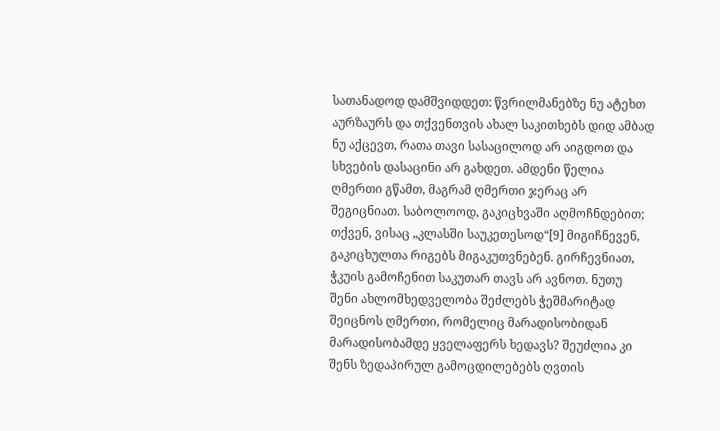სათანადოდ დამშვიდდეთ: წვრილმანებზე ნუ ატეხთ აურზაურს და თქვენთვის ახალ საკითხებს დიდ ამბად ნუ აქცევთ, რათა თავი სასაცილოდ არ აიგდოთ და სხვების დასაცინი არ გახდეთ. ამდენი წელია ღმერთი გწამთ, მაგრამ ღმერთი ჯერაც არ შეგიცნიათ. საბოლოოდ, გაკიცხვაში აღმოჩნდებით; თქვენ, ვისაც „კლასში საუკეთესოდ“[9] მიგიჩნევენ, გაკიცხულთა რიგებს მიგაკუთვნებენ. გირჩევნიათ, ჭკუის გამოჩენით საკუთარ თავს არ ავნოთ. ნუთუ შენი ახლომხედველობა შეძლებს ჭეშმარიტად შეიცნოს ღმერთი, რომელიც მარადისობიდან მარადისობამდე ყველაფერს ხედავს? შეუძლია კი შენს ზედაპირულ გამოცდილებებს ღვთის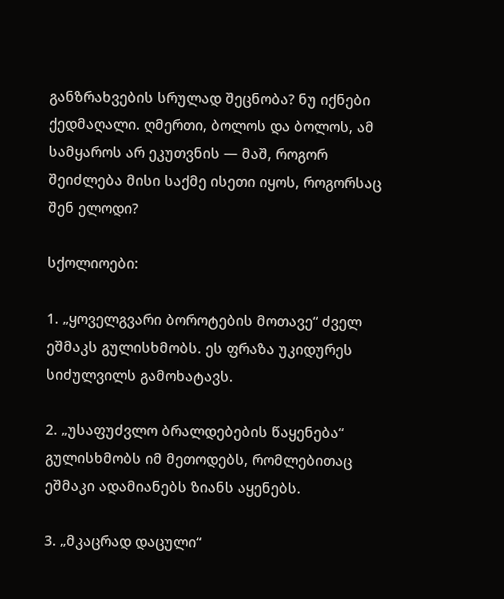განზრახვების სრულად შეცნობა? ნუ იქნები ქედმაღალი. ღმერთი, ბოლოს და ბოლოს, ამ სამყაროს არ ეკუთვნის — მაშ, როგორ შეიძლება მისი საქმე ისეთი იყოს, როგორსაც შენ ელოდი?

სქოლიოები:

1. „ყოველგვარი ბოროტების მოთავე“ ძველ ეშმაკს გულისხმობს. ეს ფრაზა უკიდურეს სიძულვილს გამოხატავს.

2. „უსაფუძვლო ბრალდებების წაყენება“ გულისხმობს იმ მეთოდებს, რომლებითაც ეშმაკი ადამიანებს ზიანს აყენებს.

3. „მკაცრად დაცული“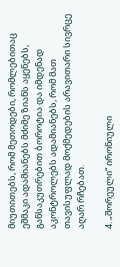მიუთითებს, რომ მეთოდები, რომლებითაც ეშმაკი ადამიანებს მძიმე ზიანს აყენებს, განსაკუთრებით ბოროტია და იმდენად აკონტროლებს ადამიანებს, რომ მათ თავისუფლად მოქმედების არავითარი სივრცე აღარ რჩებათ.

4. „შორეული“ ირონიული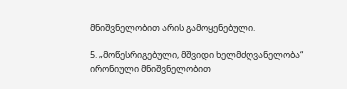მნიშვნელობით არის გამოყენებული.

5. „მოწესრიგებული, მშვიდი ხელმძღვანელობა“ ირონიული მნიშვნელობით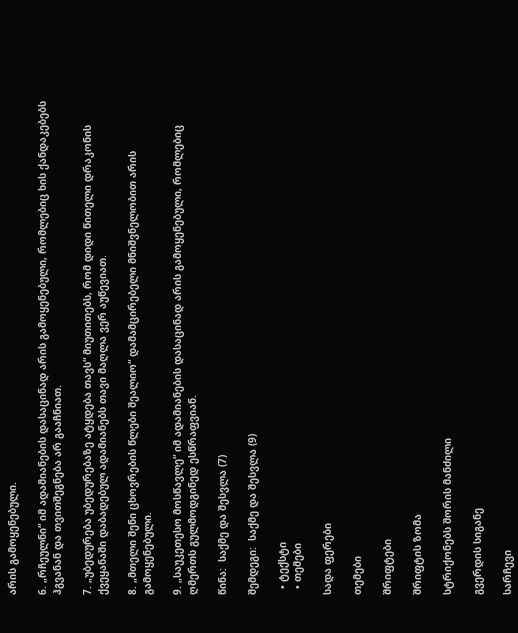არის გამოყენებული.

6. „რჩეულნი“ იმ ადამიანების დასაცინად არის გამოყენებული, რომლებიც ხის ქანდაკებებს ჰგვანან და თვითშეგნება არ გააჩნიათ.

7. „უბედურება უბედურებაზე ატყდება თავს“ მიუთითებს, რომ დიდი წითელი დრაკონის ქვეყანაში დაბადებულ ადამიანებს თავი მაღლა ვერ აუწევიათ.

8. „მთელი შენი ცხოვრების წლები შეალიო“ დამამცირებელი მნიშვნელობით არის გამოყენებული.

9. „საუკეთესო მოსწავლე“ იმ ადამიანების დასაცინად არის გამოყენებული, რომლებიც ღმერთს გულმოდგინედ ესწრაფვიან.

წინა:  საქმე და შესვლა (7)

შემდეგი:  საქმე და შესვლა (9)

  • ტექსტი
  • თემები

სადა ფერები

თემები

შრიფტები

შრიფტის ზომა

სტრიქონებს შორის მანძილი

გვერდის სიგანე

სარჩევი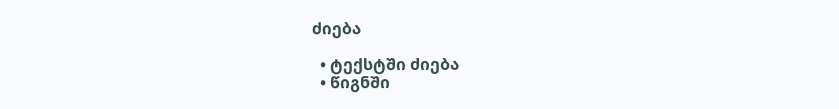ძიება

  • ტექსტში ძიება
  • წიგნში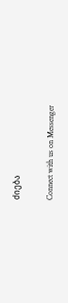ძიება

Connect with us on Messenger